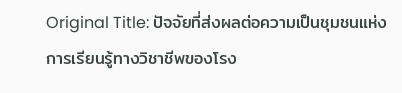Original Title: ปัจจัยที่ส่งผลต่อความเป็นชุมชนแห่งการเรียนรู้ทางวิชาชีพของโรง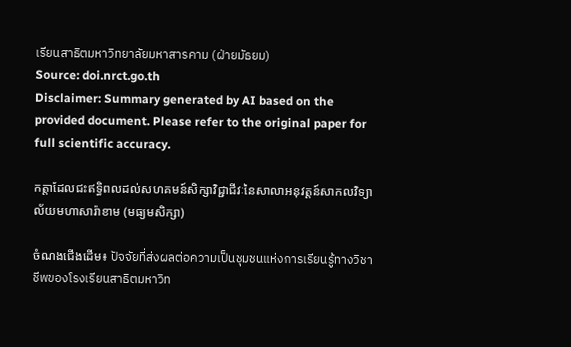เรียนสาธิตมหาวิทยาลัยมหาสารคาม (ฝ่ายมัธยม)
Source: doi.nrct.go.th
Disclaimer: Summary generated by AI based on the provided document. Please refer to the original paper for full scientific accuracy.

កត្តាដែលជះឥទ្ធិពលដល់សហគមន៍សិក្សាវិជ្ជាជីវៈនៃសាលាអនុវត្តន៍សាកលវិទ្យាល័យមហាសារ៉ាខាម (មធ្យមសិក្សា)

ចំណងជើងដើម៖ ปัจจัยที่ส่งผลต่อความเป็นชุมชนแห่งการเรียนรู้ทางวิชาชีพของโรงเรียนสาธิตมหาวิท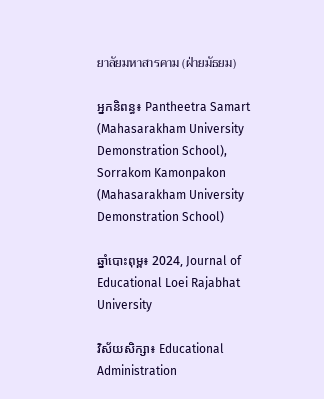ยาลัยมหาสารคาม (ฝ่ายมัธยม)

អ្នកនិពន្ធ៖ Pantheetra Samart (Mahasarakham University Demonstration School), Sorrakom Kamonpakon (Mahasarakham University Demonstration School)

ឆ្នាំបោះពុម្ព៖ 2024, Journal of Educational Loei Rajabhat University

វិស័យសិក្សា៖ Educational Administration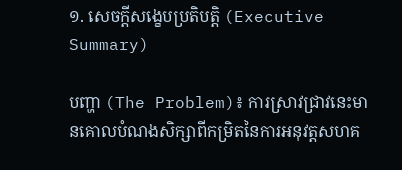១. សេចក្តីសង្ខេបប្រតិបត្តិ (Executive Summary)

បញ្ហា (The Problem)៖ ការស្រាវជ្រាវនេះមានគោលបំណងសិក្សាពីកម្រិតនៃការអនុវត្តសហគ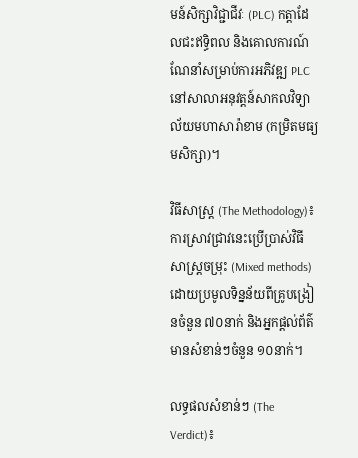មន៍សិក្សាវិជ្ជាជីវៈ (PLC) កត្តាដែលជះឥទ្ធិពល និងគោលការណ៍ណែនាំសម្រាប់ការអភិវឌ្ឍ PLC នៅសាលាអនុវត្តន៍សាកលវិទ្យាល័យមហាសារ៉ាខាម (កម្រិតមធ្យមសិក្សា)។

វិធីសាស្ត្រ (The Methodology)៖ ការស្រាវជ្រាវនេះប្រើប្រាស់វិធីសាស្ត្រចម្រុះ (Mixed methods) ដោយប្រមូលទិន្នន័យពីគ្រូបង្រៀនចំនួន ៧០នាក់ និងអ្នកផ្តល់ព័ត៌មានសំខាន់ៗចំនួន ១០នាក់។

លទ្ធផលសំខាន់ៗ (The Verdict)៖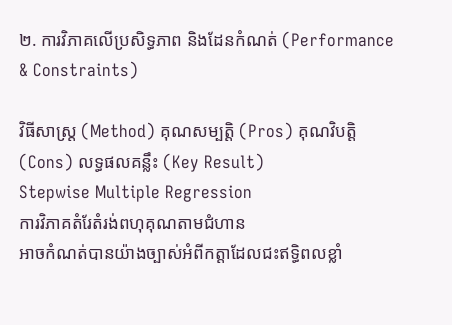២. ការវិភាគលើប្រសិទ្ធភាព និងដែនកំណត់ (Performance & Constraints)

វិធីសាស្ត្រ (Method) គុណសម្បត្តិ (Pros) គុណវិបត្តិ (Cons) លទ្ធផលគន្លឹះ (Key Result)
Stepwise Multiple Regression
ការវិភាគតំរែតំរង់ពហុគុណតាមជំហាន
អាចកំណត់បានយ៉ាងច្បាស់អំពីកត្តាដែលជះឥទ្ធិពលខ្លាំ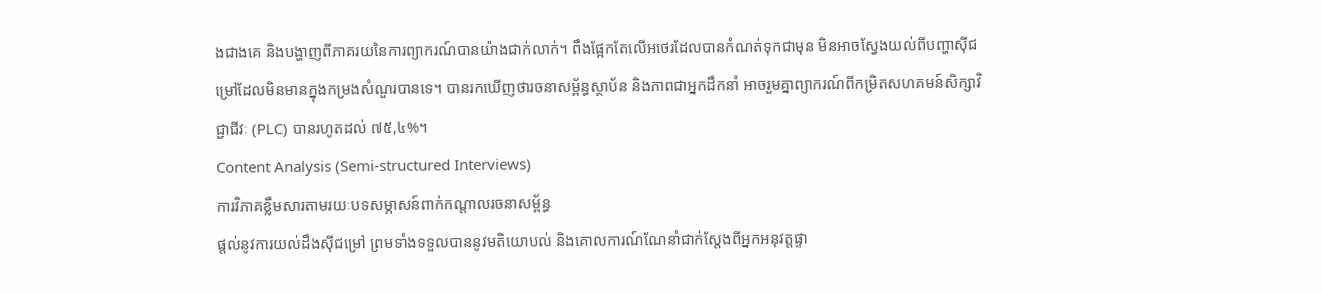ងជាងគេ និងបង្ហាញពីភាគរយនៃការព្យាករណ៍បានយ៉ាងជាក់លាក់។ ពឹងផ្អែកតែលើអថេរដែលបានកំណត់ទុកជាមុន មិនអាចស្វែងយល់ពីបញ្ហាស៊ីជម្រៅដែលមិនមានក្នុងកម្រងសំណួរបានទេ។ បានរកឃើញថារចនាសម្ព័ន្ធស្ថាប័ន និងភាពជាអ្នកដឹកនាំ អាចរួមគ្នាព្យាករណ៍ពីកម្រិតសហគមន៍សិក្សាវិជ្ជាជីវៈ (PLC) បានរហូតដល់ ៧៥,៤%។
Content Analysis (Semi-structured Interviews)
ការវិភាគខ្លឹមសារតាមរយៈបទសម្ភាសន៍ពាក់កណ្តាលរចនាសម្ព័ន្ធ
ផ្តល់នូវការយល់ដឹងស៊ីជម្រៅ ព្រមទាំងទទួលបាននូវមតិយោបល់ និងគោលការណ៍ណែនាំជាក់ស្តែងពីអ្នកអនុវត្តផ្ទា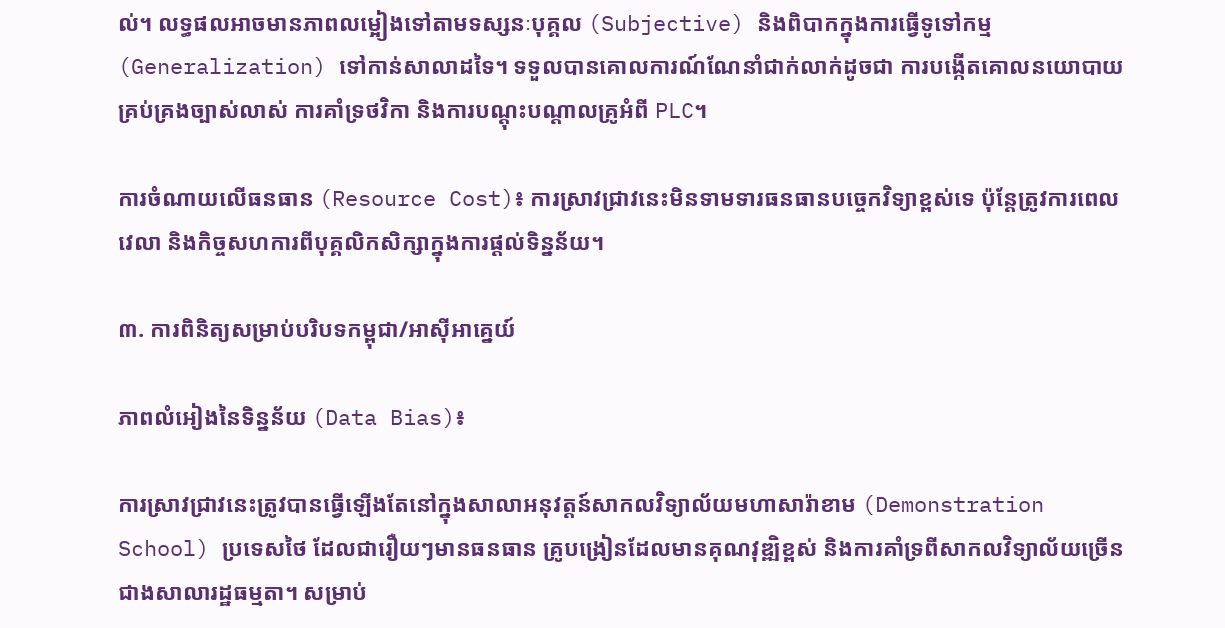ល់។ លទ្ធផលអាចមានភាពលម្អៀងទៅតាមទស្សនៈបុគ្គល (Subjective) និងពិបាកក្នុងការធ្វើទូទៅកម្ម (Generalization) ទៅកាន់សាលាដទៃ។ ទទួលបានគោលការណ៍ណែនាំជាក់លាក់ដូចជា ការបង្កើតគោលនយោបាយគ្រប់គ្រងច្បាស់លាស់ ការគាំទ្រថវិកា និងការបណ្តុះបណ្តាលគ្រូអំពី PLC។

ការចំណាយលើធនធាន (Resource Cost)៖ ការស្រាវជ្រាវនេះមិនទាមទារធនធានបច្ចេកវិទ្យាខ្ពស់ទេ ប៉ុន្តែត្រូវការពេលវេលា និងកិច្ចសហការពីបុគ្គលិកសិក្សាក្នុងការផ្តល់ទិន្នន័យ។

៣. ការពិនិត្យសម្រាប់បរិបទកម្ពុជា/អាស៊ីអាគ្នេយ៍

ភាពលំអៀងនៃទិន្នន័យ (Data Bias)៖

ការស្រាវជ្រាវនេះត្រូវបានធ្វើឡើងតែនៅក្នុងសាលាអនុវត្តន៍សាកលវិទ្យាល័យមហាសារ៉ាខាម (Demonstration School) ប្រទេសថៃ ដែលជារឿយៗមានធនធាន គ្រូបង្រៀនដែលមានគុណវុឌ្ឍិខ្ពស់ និងការគាំទ្រពីសាកលវិទ្យាល័យច្រើនជាងសាលារដ្ឋធម្មតា។ សម្រាប់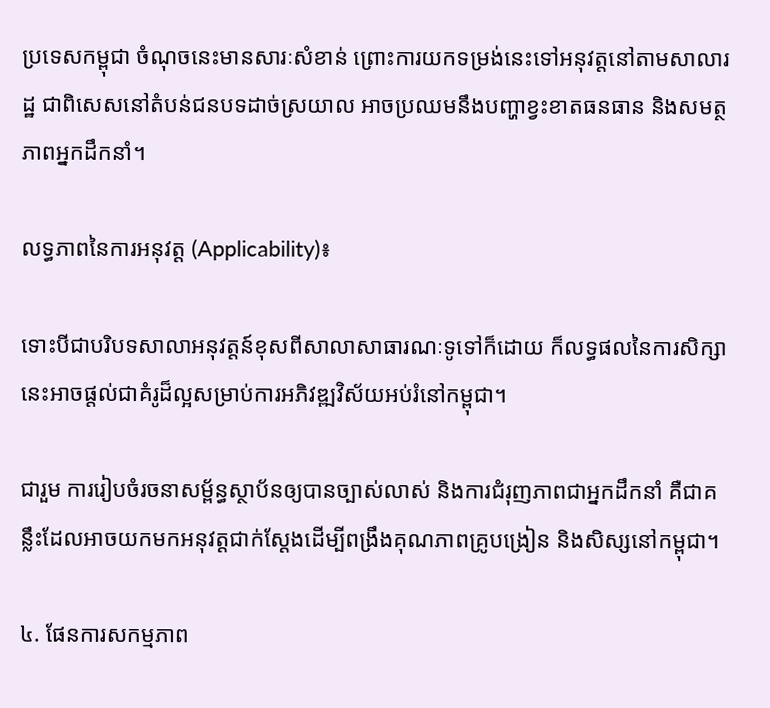ប្រទេសកម្ពុជា ចំណុចនេះមានសារៈសំខាន់ ព្រោះការយកទម្រង់នេះទៅអនុវត្តនៅតាមសាលារដ្ឋ ជាពិសេសនៅតំបន់ជនបទដាច់ស្រយាល អាចប្រឈមនឹងបញ្ហាខ្វះខាតធនធាន និងសមត្ថភាពអ្នកដឹកនាំ។

លទ្ធភាពនៃការអនុវត្ត (Applicability)៖

ទោះបីជាបរិបទសាលាអនុវត្តន៍ខុសពីសាលាសាធារណៈទូទៅក៏ដោយ ក៏លទ្ធផលនៃការសិក្សានេះអាចផ្តល់ជាគំរូដ៏ល្អសម្រាប់ការអភិវឌ្ឍវិស័យអប់រំនៅកម្ពុជា។

ជារួម ការរៀបចំរចនាសម្ព័ន្ធស្ថាប័នឲ្យបានច្បាស់លាស់ និងការជំរុញភាពជាអ្នកដឹកនាំ គឺជាគន្លឹះដែលអាចយកមកអនុវត្តជាក់ស្តែងដើម្បីពង្រឹងគុណភាពគ្រូបង្រៀន និងសិស្សនៅកម្ពុជា។

៤. ផែនការសកម្មភាព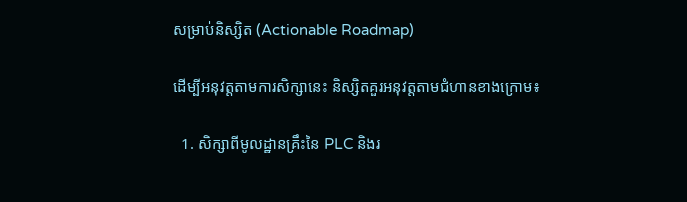សម្រាប់និស្សិត (Actionable Roadmap)

ដើម្បីអនុវត្តតាមការសិក្សានេះ និស្សិតគួរអនុវត្តតាមជំហានខាងក្រោម៖

  1. សិក្សាពីមូលដ្ឋានគ្រឹះនៃ PLC និងរ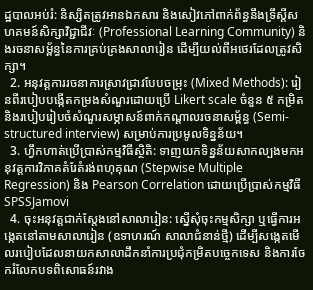ដ្ឋបាលអប់រំ: និស្សិតត្រូវអានឯកសារ និងសៀវភៅពាក់ព័ន្ធនឹងទ្រឹស្តីសហគមន៍សិក្សាវិជ្ជាជីវៈ (Professional Learning Community) និងរចនាសម្ព័ន្ធនៃការគ្រប់គ្រងសាលារៀន ដើម្បីយល់ពីអថេរដែលត្រូវសិក្សា។
  2. អនុវត្តការរចនាការស្រាវជ្រាវបែបចម្រុះ (Mixed Methods): រៀនពីរបៀបបង្កើតកម្រងសំណួរដោយប្រើ Likert scale ចំនួន ៥ កម្រិត និងរបៀបរៀបចំសំណួរសម្ភាសន៍ពាក់កណ្តាលរចនាសម្ព័ន្ធ (Semi-structured interview) សម្រាប់ការប្រមូលទិន្នន័យ។
  3. ហ្វឹកហាត់ប្រើប្រាស់កម្មវិធីស្ថិតិ: ទាញយកទិន្នន័យសាកល្បងមកអនុវត្តការវិភាគតំរែតំរង់ពហុគុណ (Stepwise Multiple Regression) និង Pearson Correlation ដោយប្រើប្រាស់កម្មវិធី SPSSJamovi
  4. ចុះអនុវត្តជាក់ស្តែងនៅសាលារៀន: ស្នើសុំចុះកម្មសិក្សា ឬធ្វើការអង្កេតនៅតាមសាលារៀន (ឧទាហរណ៍ សាលាជំនាន់ថ្មី) ដើម្បីសង្កេតមើលរបៀបដែលនាយកសាលាដឹកនាំការប្រជុំកម្រិតបច្ចេកទេស និងការចែករំលែកបទពិសោធន៍រវាង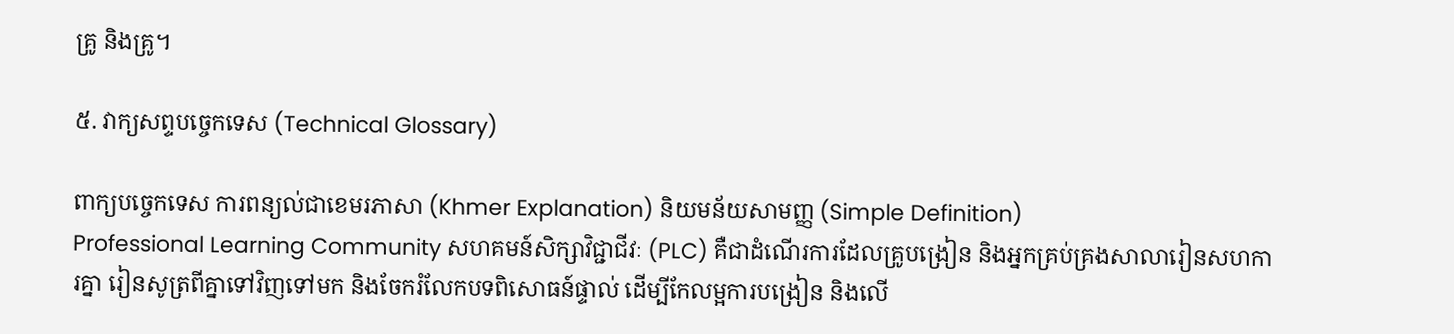គ្រូ និងគ្រូ។

៥. វាក្យសព្ទបច្ចេកទេស (Technical Glossary)

ពាក្យបច្ចេកទេស ការពន្យល់ជាខេមរភាសា (Khmer Explanation) និយមន័យសាមញ្ញ (Simple Definition)
Professional Learning Community សហគមន៍សិក្សាវិជ្ជាជីវៈ (PLC) គឺជាដំណើរការដែលគ្រូបង្រៀន និងអ្នកគ្រប់គ្រងសាលារៀនសហការគ្នា រៀនសូត្រពីគ្នាទៅវិញទៅមក និងចែករំលែកបទពិសោធន៍ផ្ទាល់ ដើម្បីកែលម្អការបង្រៀន និងលើ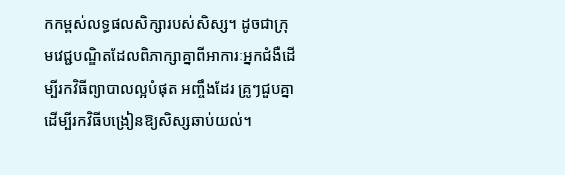កកម្ពស់លទ្ធផលសិក្សារបស់សិស្ស។ ដូចជាក្រុមវេជ្ជបណ្ឌិតដែលពិភាក្សាគ្នាពីអាការៈអ្នកជំងឺដើម្បីរកវិធីព្យាបាលល្អបំផុត អញ្ចឹងដែរ គ្រូៗជួបគ្នាដើម្បីរកវិធីបង្រៀនឱ្យសិស្សឆាប់យល់។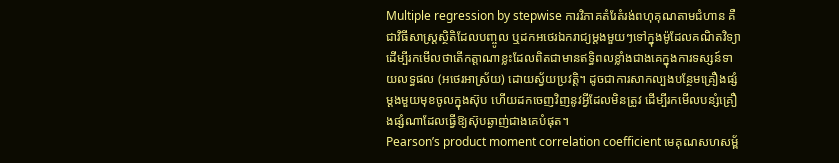Multiple regression by stepwise ការវិភាគតំរែតំរង់ពហុគុណតាមជំហាន គឺជាវិធីសាស្ត្រស្ថិតិដែលបញ្ចូល ឬដកអថេរឯករាជ្យម្តងមួយៗទៅក្នុងម៉ូដែលគណិតវិទ្យា ដើម្បីរកមើលថាតើកត្តាណាខ្លះដែលពិតជាមានឥទ្ធិពលខ្លាំងជាងគេក្នុងការទស្សន៍ទាយលទ្ធផល (អថេរអាស្រ័យ) ដោយស្វ័យប្រវត្តិ។ ដូចជាការសាកល្បងបន្ថែមគ្រឿងផ្សំម្តងមួយមុខចូលក្នុងស៊ុប ហើយដកចេញវិញនូវអ្វីដែលមិនត្រូវ ដើម្បីរកមើលបន្សំគ្រឿងផ្សំណាដែលធ្វើឱ្យស៊ុបឆ្ងាញ់ជាងគេបំផុត។
Pearson’s product moment correlation coefficient មេគុណសហសម្ព័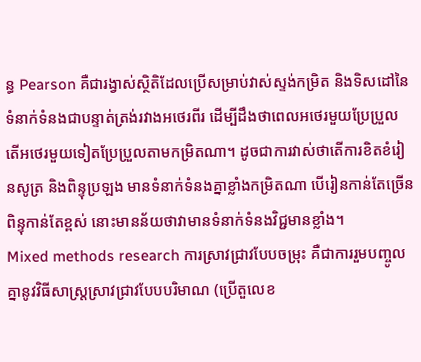ន្ធ Pearson គឺជារង្វាស់ស្ថិតិដែលប្រើសម្រាប់វាស់ស្ទង់កម្រិត និងទិសដៅនៃទំនាក់ទំនងជាបន្ទាត់ត្រង់រវាងអថេរពីរ ដើម្បីដឹងថាពេលអថេរមួយប្រែប្រួល តើអថេរមួយទៀតប្រែប្រួលតាមកម្រិតណា។ ដូចជាការវាស់ថាតើការខិតខំរៀនសូត្រ និងពិន្ទុប្រឡង មានទំនាក់ទំនងគ្នាខ្លាំងកម្រិតណា បើរៀនកាន់តែច្រើន ពិន្ទុកាន់តែខ្ពស់ នោះមានន័យថាវាមានទំនាក់ទំនងវិជ្ជមានខ្លាំង។
Mixed methods research ការស្រាវជ្រាវបែបចម្រុះ គឺជាការរួមបញ្ចូលគ្នានូវវិធីសាស្ត្រស្រាវជ្រាវបែបបរិមាណ (ប្រើតួលេខ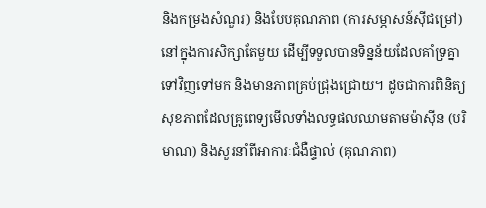និងកម្រងសំណួរ) និងបែបគុណភាព (ការសម្ភាសន៍ស៊ីជម្រៅ) នៅក្នុងការសិក្សាតែមួយ ដើម្បីទទួលបានទិន្នន័យដែលគាំទ្រគ្នាទៅវិញទៅមក និងមានភាពគ្រប់ជ្រុងជ្រោយ។ ដូចជាការពិនិត្យសុខភាពដែលគ្រូពេទ្យមើលទាំងលទ្ធផលឈាមតាមម៉ាស៊ីន (បរិមាណ) និងសួរនាំពីអាការៈជំងឺផ្ទាល់ (គុណភាព)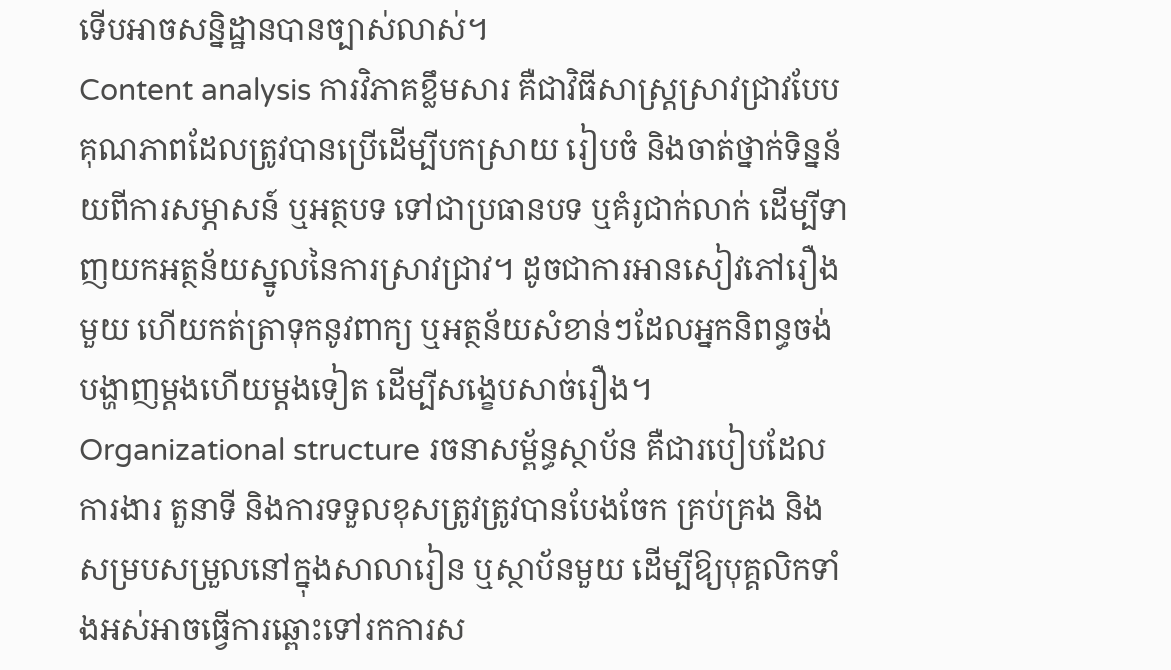ទើបអាចសន្និដ្ឋានបានច្បាស់លាស់។
Content analysis ការវិភាគខ្លឹមសារ គឺជាវិធីសាស្ត្រស្រាវជ្រាវបែបគុណភាពដែលត្រូវបានប្រើដើម្បីបកស្រាយ រៀបចំ និងចាត់ថ្នាក់ទិន្នន័យពីការសម្ភាសន៍ ឬអត្ថបទ ទៅជាប្រធានបទ ឬគំរូជាក់លាក់ ដើម្បីទាញយកអត្ថន័យស្នូលនៃការស្រាវជ្រាវ។ ដូចជាការអានសៀវភៅរឿងមួយ ហើយកត់ត្រាទុកនូវពាក្យ ឬអត្ថន័យសំខាន់ៗដែលអ្នកនិពន្ធចង់បង្ហាញម្តងហើយម្តងទៀត ដើម្បីសង្ខេបសាច់រឿង។
Organizational structure រចនាសម្ព័ន្ធស្ថាប័ន គឺជារបៀបដែលការងារ តួនាទី និងការទទួលខុសត្រូវត្រូវបានបែងចែក គ្រប់គ្រង និងសម្របសម្រួលនៅក្នុងសាលារៀន ឬស្ថាប័នមួយ ដើម្បីឱ្យបុគ្គលិកទាំងអស់អាចធ្វើការឆ្ពោះទៅរកការស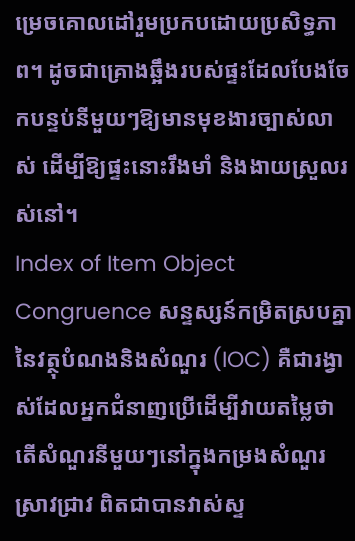ម្រេចគោលដៅរួមប្រកបដោយប្រសិទ្ធភាព។ ដូចជាគ្រោងឆ្អឹងរបស់ផ្ទះដែលបែងចែកបន្ទប់នីមួយៗឱ្យមានមុខងារច្បាស់លាស់ ដើម្បីឱ្យផ្ទះនោះរឹងមាំ និងងាយស្រួលរស់នៅ។
Index of Item Object Congruence សន្ទស្សន៍កម្រិតស្របគ្នានៃវត្ថុបំណងនិងសំណួរ (IOC) គឺជារង្វាស់ដែលអ្នកជំនាញប្រើដើម្បីវាយតម្លៃថាតើសំណួរនីមួយៗនៅក្នុងកម្រងសំណួរស្រាវជ្រាវ ពិតជាបានវាស់ស្ទ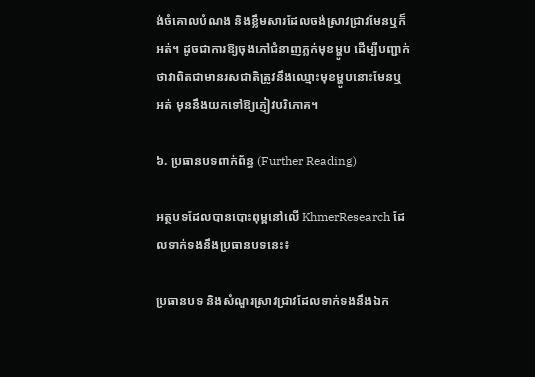ង់ចំគោលបំណង និងខ្លឹមសារដែលចង់ស្រាវជ្រាវមែនឬក៏អត់។ ដូចជាការឱ្យចុងភៅជំនាញភ្លក់មុខម្ហូប ដើម្បីបញ្ជាក់ថាវាពិតជាមានរសជាតិត្រូវនឹងឈ្មោះមុខម្ហូបនោះមែនឬអត់ មុននឹងយកទៅឱ្យភ្ញៀវបរិភោគ។

៦. ប្រធានបទពាក់ព័ន្ធ (Further Reading)

អត្ថបទដែលបានបោះពុម្ពនៅលើ KhmerResearch ដែលទាក់ទងនឹងប្រធានបទនេះ៖

ប្រធានបទ និងសំណួរស្រាវជ្រាវដែលទាក់ទងនឹងឯក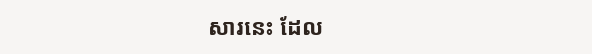សារនេះ ដែល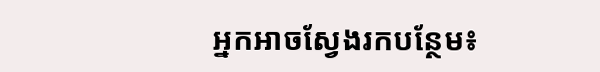អ្នកអាចស្វែងរកបន្ថែម៖